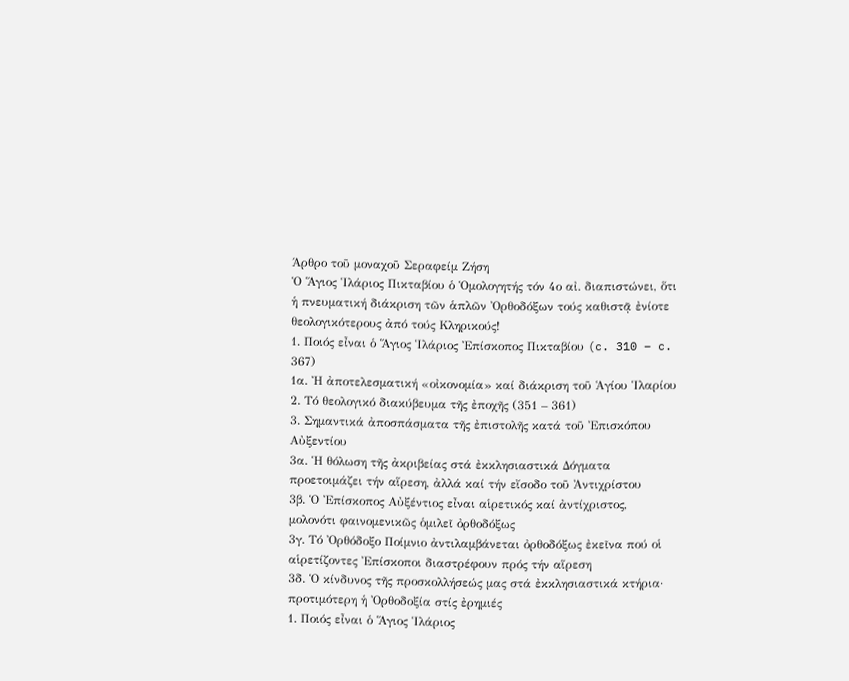Άρθρο τοῦ μοναχοῦ Σεραφείμ Ζήση
Ὁ Ἅγιος Ἱλάριος Πικταβίου ὁ Ὁμολογητής τόν 4ο αἰ. διαπιστώνει, ὅτι ἡ πνευματική διάκριση τῶν ἁπλῶν Ὀρθοδόξων τούς καθιστᾷ ἐνίοτε θεολογικότερους ἀπό τούς Κληρικούς!
1. Ποιός εἶναι ὁ Ἅγιος Ἱλάριος Ἐπίσκοπος Πικταβίου (c. 310 – c. 367)
1α. Ἠ ἀποτελεσματική «οἰκονομία» καί διάκριση τοῦ Ἁγίου Ἱλαρίου
2. Τό θεολογικό διακύβευμα τῆς ἐποχῆς (351 – 361)
3. Σημαντικά ἀποσπάσματα τῆς ἐπιστολῆς κατά τοῦ Ἐπισκόπου Αὐξεντίου
3α. Ἡ θόλωση τῆς ἀκριβείας στά ἐκκλησιαστικά Δόγματα προετοιμάζει τήν αἵρεση, ἀλλά καί τήν εἴσοδο τοῦ Ἀντιχρίστου
3β. Ὁ Ἐπίσκοπος Αὐξέντιος εἶναι αἱρετικός καί ἀντίχριστος, μολονότι φαινομενικῶς ὁμιλεῖ ὀρθοδόξως
3γ. Τό Ὀρθόδοξο Ποίμνιο ἀντιλαμβάνεται ὀρθοδόξως ἐκεῖνα πού οἱ αἱρετίζοντες Ἐπίσκοποι διαστρέφουν πρός τήν αἵρεση
3δ. Ὁ κίνδυνος τῆς προσκολλήσεώς μας στά ἐκκλησιαστικά κτήρια· προτιμότερη ἡ Ὀρθοδοξία στίς ἐρημιές
1. Ποιός εἶναι ὁ Ἅγιος Ἱλάριος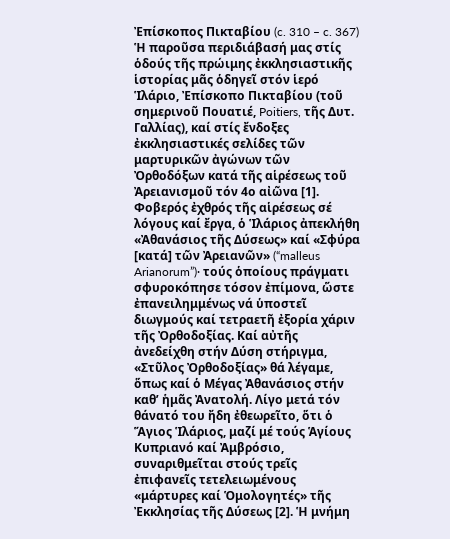Ἐπίσκοπος Πικταβίου (c. 310 – c. 367)
Ἡ παροῦσα περιδιάβασή μας στίς ὁδούς τῆς πρώιμης ἐκκλησιαστικῆς ἱστορίας μᾶς ὁδηγεῖ στόν ἱερό Ἱλάριο, Ἐπίσκοπο Πικταβίου (τοῦ σημερινοῦ Πουατιέ, Poitiers, τῆς Δυτ. Γαλλίας), καί στίς ἔνδοξες ἐκκλησιαστικές σελίδες τῶν μαρτυρικῶν ἀγώνων τῶν Ὀρθοδόξων κατά τῆς αἱρέσεως τοῦ Ἀρειανισμοῦ τόν 4ο αἰῶνα [1].
Φοβερός ἐχθρός τῆς αἱρέσεως σέ λόγους καί ἔργα, ὁ Ἱλάριος ἀπεκλήθη «Ἀθανάσιος τῆς Δύσεως» καί «Σφύρα [κατά] τῶν Ἀρειανῶν» (“malleus Arianorum”)· τούς ὁποίους πράγματι σφυροκόπησε τόσον ἐπίμονα, ὥστε ἐπανειλημμένως νά ὑποστεῖ διωγμούς καί τετραετῆ ἐξορία χάριν τῆς Ὀρθοδοξίας. Καί αὐτῆς ἀνεδείχθη στήν Δύση στήριγμα, «Στῦλος Ὀρθοδοξίας» θά λέγαμε, ὅπως καί ὁ Μέγας Ἀθανάσιος στήν καθ’ ἡμᾶς Ἀνατολή. Λίγο μετά τόν θάνατό του ἤδη ἐθεωρεῖτο, ὅτι ὁ Ἅγιος Ἱλάριος, μαζί μέ τούς Ἁγίους Κυπριανό καί Ἀμβρόσιο, συναριθμεῖται στούς τρεῖς ἐπιφανεῖς τετελειωμένους «μάρτυρες καί Ὁμολογητές» τῆς Ἐκκλησίας τῆς Δύσεως [2]. Ἡ μνήμη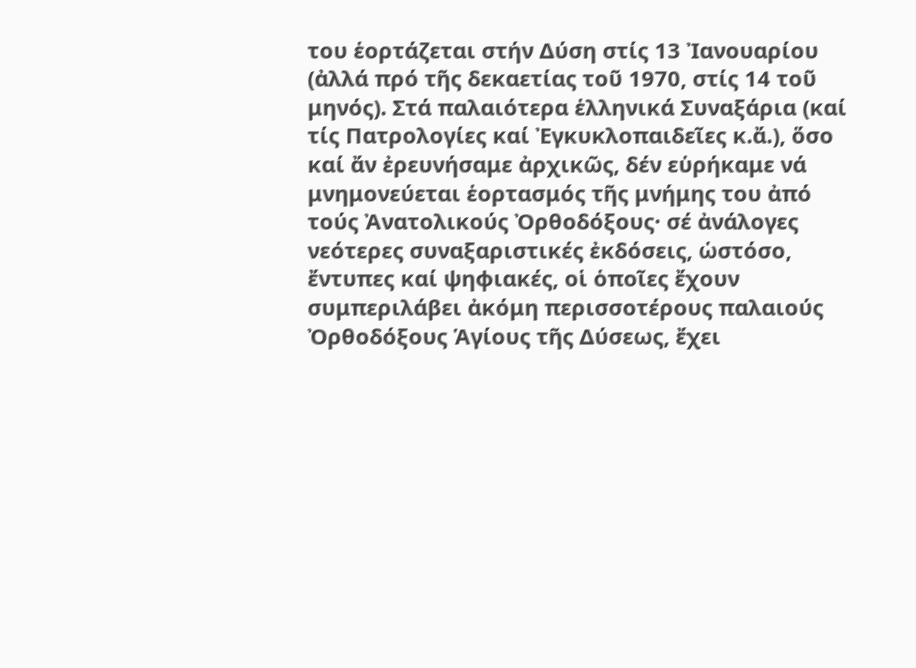του ἑορτάζεται στήν Δύση στίς 13 Ἰανουαρίου (ἀλλά πρό τῆς δεκαετίας τοῦ 1970, στίς 14 τοῦ μηνός). Στά παλαιότερα ἑλληνικά Συναξάρια (καί τίς Πατρολογίες καί Ἐγκυκλοπαιδεῖες κ.ἄ.), ὅσο καί ἄν ἐρευνήσαμε ἀρχικῶς, δέν εὑρήκαμε νά μνημονεύεται ἑορτασμός τῆς μνήμης του ἀπό τούς Ἀνατολικούς Ὀρθοδόξους· σέ ἀνάλογες νεότερες συναξαριστικές ἐκδόσεις, ὡστόσο, ἔντυπες καί ψηφιακές, οἱ ὁποῖες ἔχουν συμπεριλάβει ἀκόμη περισσοτέρους παλαιούς Ὀρθοδόξους Ἁγίους τῆς Δύσεως, ἔχει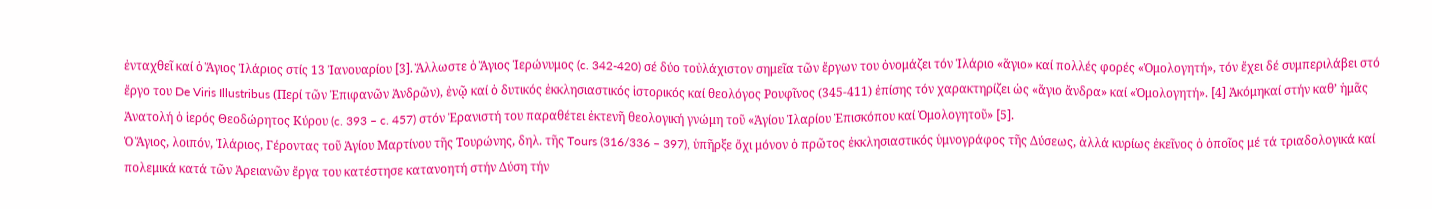ἐνταχθεῖ καί ὁ Ἅγιος Ἱλάριος στίς 13 Ἰανουαρίου [3]. Ἅλλωστε ὁ Ἅγιος Ἱερώνυμος (c. 342-420) σέ δύο τοὐλάχιστον σημεῖα τῶν ἔργων του ὀνομάζει τόν Ἱλάριο «ἅγιο» καί πολλές φορές «Ὁμολογητή», τόν ἔχει δέ συμπεριλάβει στό ἔργο του De Viris Illustribus (Περί τῶν Ἐπιφανῶν Ἀνδρῶν), ἐνῷ καί ὁ δυτικός ἐκκλησιαστικός ἱστορικός καί θεολόγος Ρουφῖνος (345-411) ἐπίσης τόν χαρακτηρίζει ὡς «ἅγιο ἄνδρα» καί «Ὁμολογητή». [4] Ἀκόμηκαί στήν καθ’ ἡμᾶς Ἀνατολή ὁ ἱερός Θεοδώρητος Κύρου (c. 393 – c. 457) στόν Ἐρανιστή του παραθέτει ἐκτενῆ θεολογική γνώμη τοῦ «Ἁγίου Ἱλαρίου Ἐπισκόπου καί Ὁμολογητοῦ» [5].
Ὁ Ἅγιος, λοιπόν, Ἱλάριος, Γέροντας τοῦ Ἁγίου Μαρτίνου τῆς Τουρώνης, δηλ. τῆς Tours (316/336 – 397), ὑπῆρξε ὄχι μόνον ὁ πρῶτος ἐκκλησιαστικός ὑμνογράφος τῆς Δύσεως, ἀλλά κυρίως ἐκεῖνος ὁ ὁποῖος μέ τά τριαδολογικά καί πολεμικά κατά τῶν Ἀρειανῶν ἔργα του κατέστησε κατανοητή στήν Δύση τήν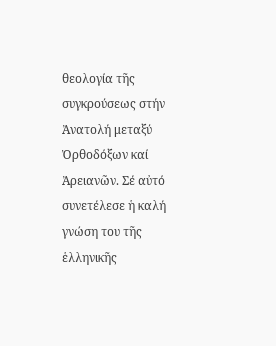θεολογία τῆς συγκρούσεως στήν Ἀνατολή μεταξύ Ὀρθοδόξων καί Ἀρειανῶν. Σέ αὐτό συνετέλεσε ἡ καλή γνώση του τῆς ἑλληνικῆς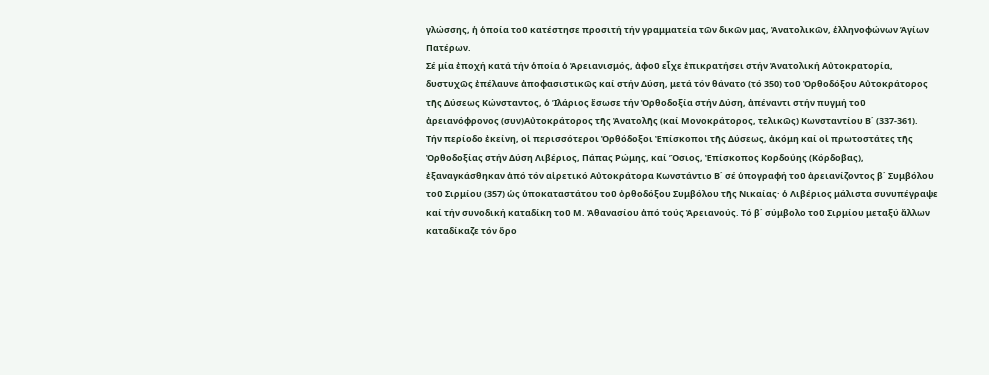γλώσσης, ἡ ὁποία τοῦ κατέστησε προσιτή τήν γραμματεία τῶν δικῶν μας, Ἀνατολικῶν, ἑλληνοφώνων Ἁγίων Πατέρων.
Σέ μία ἐποχή κατά τήν ὁποία ὁ Ἀρειανισμός, ἀφοῦ εἶχε ἐπικρατήσει στήν Ἀνατολική Αὐτοκρατορία, δυστυχῶς ἐπέλαυνε ἀποφασιστικῶς καί στήν Δύση, μετά τόν θάνατο (τό 350) τοῦ Ὀρθοδόξου Αὐτοκράτορος τῆς Δύσεως Κώνσταντος, ὁ Ἱλάριος ἔσωσε τήν Ὀρθοδοξία στήν Δύση, ἀπέναντι στήν πυγμή τοῦ ἀρειανόφρονος (συν)Αὐτοκράτορος τῆς Ἀνατολῆς (καί Μονοκράτορος, τελικῶς) Κωνσταντίου Β΄ (337-361).
Τήν περίοδο ἐκείνη, οἱ περισσότεροι Ὀρθόδοξοι Ἐπίσκοποι τῆς Δύσεως, ἀκόμη καί οἱ πρωτοστάτες τῆς Ὀρθοδοξίας στήν Δύση Λιβέριος, Πάπας Ρώμης, καί Ὅσιος, Ἐπίσκοπος Κορδούης (Κόρδοβας), ἐξαναγκάσθηκαν ἀπό τόν αἱρετικό Αὐτοκράτορα Κωνστάντιο Β΄ σέ ὑπογραφή τοῦ ἀρειανίζοντος β΄ Συμβόλου τοῦ Σιρμίου (357) ὡς ὑποκαταστάτου τοῦ ὀρθοδόξου Συμβόλου τῆς Νικαίας· ὁ Λιβέριος μάλιστα συνυπέγραψε καί τήν συνοδική καταδίκη τοῦ Μ. Ἀθανασίου ἀπό τούς Ἀρειανούς. Τό β΄ σύμβολο τοῦ Σιρμίου μεταξύ ἄλλων καταδίκαζε τόν ὅρο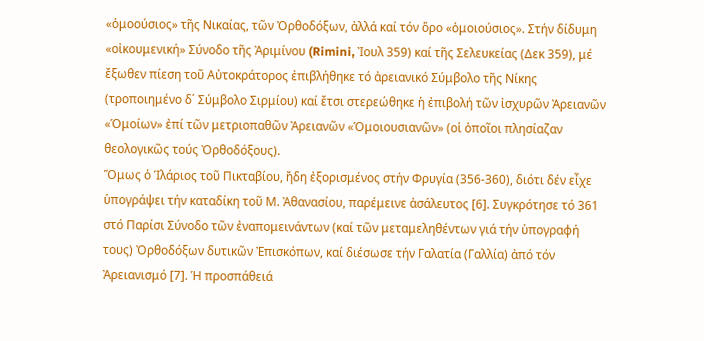«ὁμοούσιος» τῆς Νικαίας, τῶν Ὀρθοδόξων, ἀλλά καί τόν ὅρο «ὁμοιούσιος». Στήν δίδυμη «οἰκουμενική» Σύνοδο τῆς Ἀριμίνου (Rimini, Ἰουλ 359) καί τῆς Σελευκείας (Δεκ 359), μέ ἔξωθεν πίεση τοῦ Αὐτοκράτορος ἐπιβλήθηκε τό ἀρειανικό Σύμβολο τῆς Νίκης (τροποιημένο δ΄ Σύμβολο Σιρμίου) καί ἔτσι στερεώθηκε ἡ ἐπιβολή τῶν ἰσχυρῶν Ἀρειανῶν «Ὁμοίων» ἐπί τῶν μετριοπαθῶν Ἀρειανῶν «Ὁμοιουσιανῶν» (οἱ ὁποῖοι πλησίαζαν θεολογικῶς τούς Ὀρθοδόξους).
Ὅμως ὁ Ἱλάριος τοῦ Πικταβίου, ἤδη ἐξορισμένος στήν Φρυγία (356-360), διότι δέν εἶχε ὑπογράψει τήν καταδίκη τοῦ Μ. Ἀθανασίου, παρέμεινε ἀσάλευτος [6]. Συγκρότησε τό 361 στό Παρίσι Σύνοδο τῶν ἐναπομεινάντων (καί τῶν μεταμεληθέντων γιά τήν ὑπογραφή τους) Ὀρθοδόξων δυτικῶν Ἐπισκόπων, καί διέσωσε τήν Γαλατία (Γαλλία) ἀπό τόν Ἀρειανισμό [7]. Ἡ προσπάθειά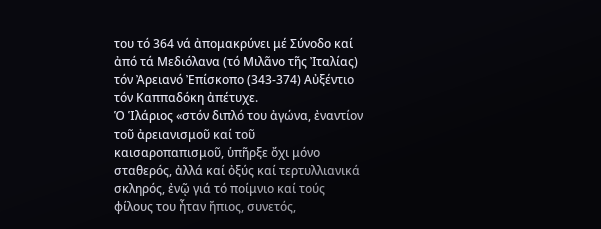του τό 364 νά ἀπομακρύνει μέ Σύνοδο καί ἀπό τά Μεδιόλανα (τό Μιλᾶνο τῆς Ἰταλίας) τόν Ἀρειανό Ἐπίσκοπο (343-374) Αὐξέντιο τόν Καππαδόκη ἀπέτυχε.
Ὁ Ἱλάριος «στόν διπλό του ἀγώνα, ἐναντίον τοῦ ἀρειανισμοῦ καί τοῦ καισαροπαπισμοῦ, ὑπῆρξε ὄχι μόνο σταθερός, ἀλλά καί ὀξύς καί τερτυλλιανικά σκληρός, ἐνῷ γιά τό ποίμνιο καί τούς φίλους του ἦταν ἤπιος, συνετός,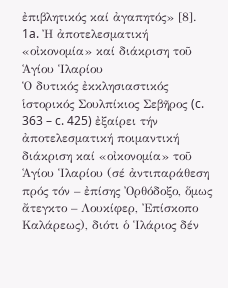ἐπιβλητικός καί ἀγαπητός» [8].
1a. Ἠ ἀποτελεσματική «οἰκονομία» καί διάκριση τοῦ Ἁγίου Ἱλαρίου
Ὁ δυτικός ἐκκλησιαστικός ἱστορικός Σουλπίκιος Σεβῆρος (c. 363 – c. 425) ἐξαίρει τήν ἀποτελεσματική ποιμαντική διάκριση καί «οἰκονομία» τοῦ Ἁγίου Ἱλαρίου (σέ ἀντιπαράθεση πρός τόν – ἐπίσης Ὀρθόδοξο, ὅμως ἄτεγκτο – Λουκίφερ, Ἐπίσκοπο Καλάρεως), διότι ὁ Ἱλάριος δέν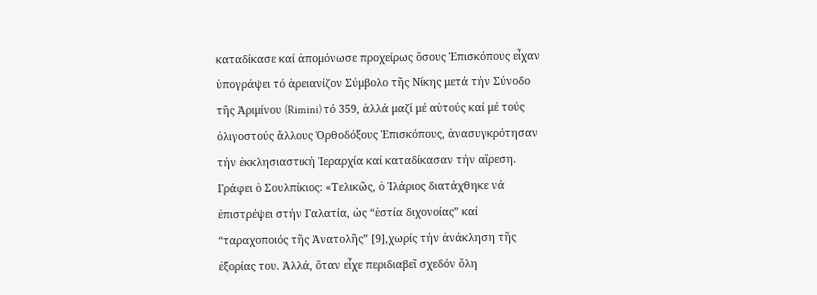καταδίκασε καί ἀπομόνωσε προχείρως ὅσους Ἐπισκόπους εἶχαν ὑπογράψει τό ἀρειανίζον Σύμβολο τῆς Νίκης μετά τήν Σύνοδο τῆς Ἀριμίνου (Rimini) τό 359, ἀλλά μαζί μέ αὐτούς καί μέ τούς ὀλιγοστούς ἄλλους Ὀρθοδόξους Ἐπισκόπους, ἀνασυγκρότησαν τήν ἐκκλησιαστική Ἱεραρχία καί καταδίκασαν τήν αἵρεση. Γράφει ὁ Σουλπίκιος: «Τελικῶς, ὁ Ἱλάριος διατάχθηκε νά ἐπιστρέψει στήν Γαλατία, ὡς “ἑστία διχoνοίας” καί “ταραχοποιός τῆς Ἀνατολῆς” [9],χωρίς τήν ἀνάκληση τῆς ἐξορίας του. Ἀλλά, ὅταν εἶχε περιδιαβεῖ σχεδόν ὅλη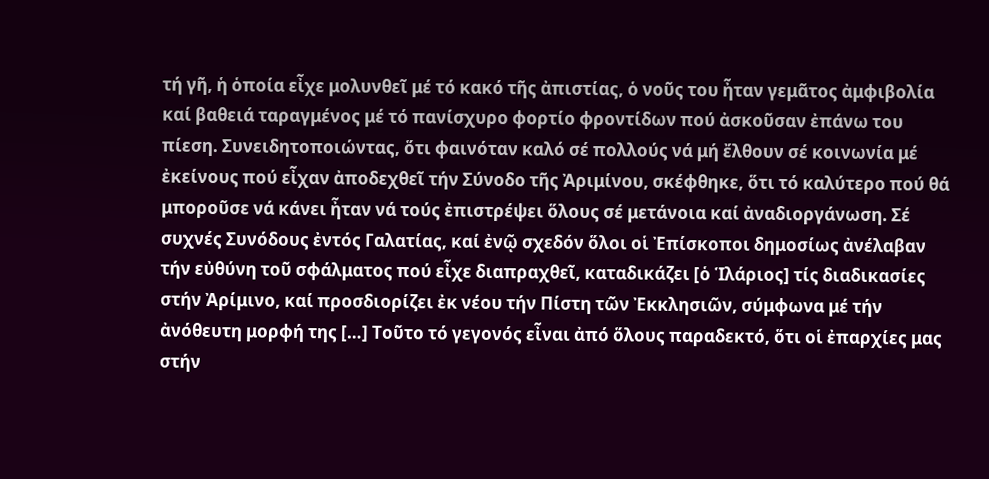τή γῆ, ἡ ὁποία εἶχε μολυνθεῖ μέ τό κακό τῆς ἀπιστίας, ὁ νοῦς του ἦταν γεμᾶτος ἀμφιβολία καί βαθειά ταραγμένος μέ τό πανίσχυρο φορτίο φροντίδων πού ἀσκοῦσαν ἐπάνω του πίεση. Συνειδητοποιώντας, ὅτι φαινόταν καλό σέ πολλούς νά μή ἔλθουν σέ κοινωνία μέ ἐκείνους πού εἶχαν ἀποδεχθεῖ τήν Σύνοδο τῆς Ἀριμίνου, σκέφθηκε, ὅτι τό καλύτερο πού θά μποροῦσε νά κάνει ἦταν νά τούς ἐπιστρέψει ὅλους σέ μετάνοια καί ἀναδιοργάνωση. Σέ συχνές Συνόδους ἐντός Γαλατίας, καί ἐνῷ σχεδόν ὅλοι οἱ Ἐπίσκοποι δημοσίως ἀνέλαβαν τήν εὐθύνη τοῦ σφάλματος πού εἶχε διαπραχθεῖ, καταδικάζει [ὁ Ἱλάριος] τίς διαδικασίες στήν Ἀρίμινο, καί προσδιορίζει ἐκ νέου τήν Πίστη τῶν Ἐκκλησιῶν, σύμφωνα μέ τήν ἀνόθευτη μορφή της […] Τοῦτο τό γεγονός εἶναι ἀπό ὅλους παραδεκτό, ὅτι οἱ ἐπαρχίες μας στήν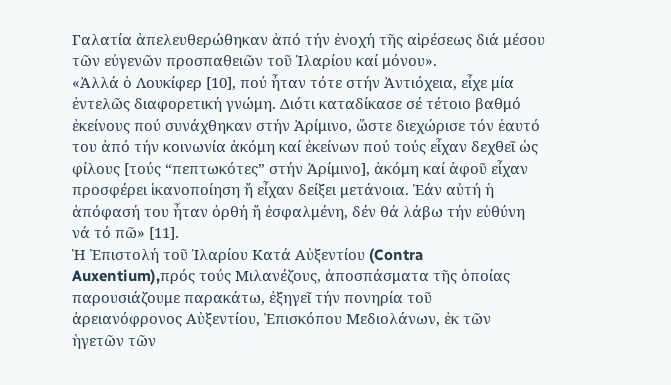Γαλατία ἀπελευθερώθηκαν ἀπό τήν ἐνοχή τῆς αἱρέσεως διά μέσου τῶν εὐγενῶν προσπαθειῶν τοῦ Ἱλαρίου καί μόνου».
«Ἀλλά ὁ Λουκίφερ [10], πού ἦταν τότε στήν Ἀντιόχεια, εἶχε μία ἐντελῶς διαφορετική γνώμη. Διότι καταδίκασε σέ τέτοιο βαθμό ἐκείνους πού συνάχθηκαν στήν Ἀρίμινο, ὥστε διεχώρισε τόν ἑαυτό του ἀπό τήν κοινωνία ἀκόμη καί ἐκείνων πού τούς εἶχαν δεχθεῖ ὡς φίλους [τούς “πεπτωκότες” στήν Ἀρίμινο], ἀκόμη καί ἀφοῦ εἶχαν προσφέρει ἱκανοποίηση ἤ εἶχαν δείξει μετάνοια. Ἐάν αὐτή ἡ ἀπόφασή του ἦταν ὀρθή ἤ ἐσφαλμένη, δέν θά λάβω τήν εὐθύνη νά τό πῶ» [11].
Ἡ Ἐπιστολή τοῦ Ἱλαρίου Κατά Αὐξεντίου (Contra Auxentium),πρός τούς Μιλανέζους, ἀποσπάσματα τῆς ὁποίας παρουσιάζουμε παρακάτω, ἐξηγεῖ τήν πονηρία τοῦ ἀρειανόφρονος Αὐξεντίου, Ἐπισκόπου Μεδιολάνων, ἐκ τῶν ἡγετῶν τῶν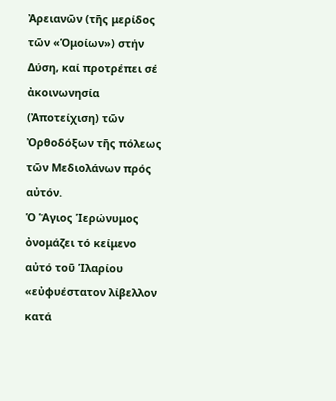Ἀρειανῶν (τῆς μερίδος τῶν «Ὁμοίων») στήν Δύση, καί προτρέπει σέ ἀκοινωνησία (Ἀποτείχιση) τῶν Ὀρθοδόξων τῆς πόλεως τῶν Μεδιολάνων πρός αὐτόν.
Ὁ Ἅγιος Ἱερώνυμος ὀνομάζει τό κείμενο αὐτό τοῦ Ἱλαρίου «εὐφυέστατον λίβελλον κατά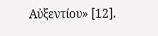Αὐξεντίου» [12].